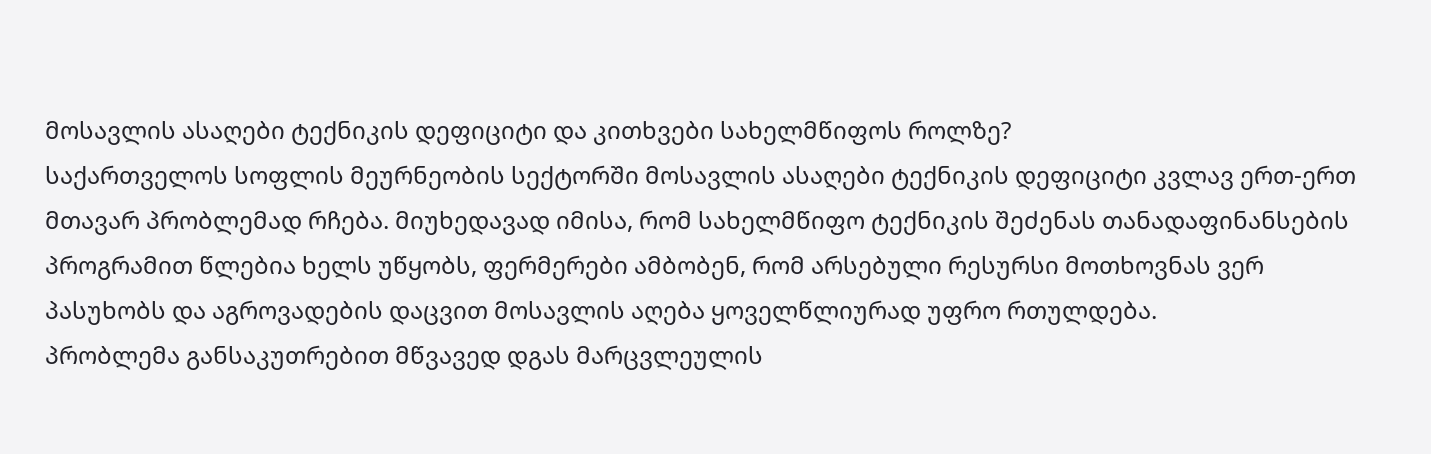მოსავლის ასაღები ტექნიკის დეფიციტი და კითხვები სახელმწიფოს როლზე?
საქართველოს სოფლის მეურნეობის სექტორში მოსავლის ასაღები ტექნიკის დეფიციტი კვლავ ერთ-ერთ მთავარ პრობლემად რჩება. მიუხედავად იმისა, რომ სახელმწიფო ტექნიკის შეძენას თანადაფინანსების პროგრამით წლებია ხელს უწყობს, ფერმერები ამბობენ, რომ არსებული რესურსი მოთხოვნას ვერ პასუხობს და აგროვადების დაცვით მოსავლის აღება ყოველწლიურად უფრო რთულდება.
პრობლემა განსაკუთრებით მწვავედ დგას მარცვლეულის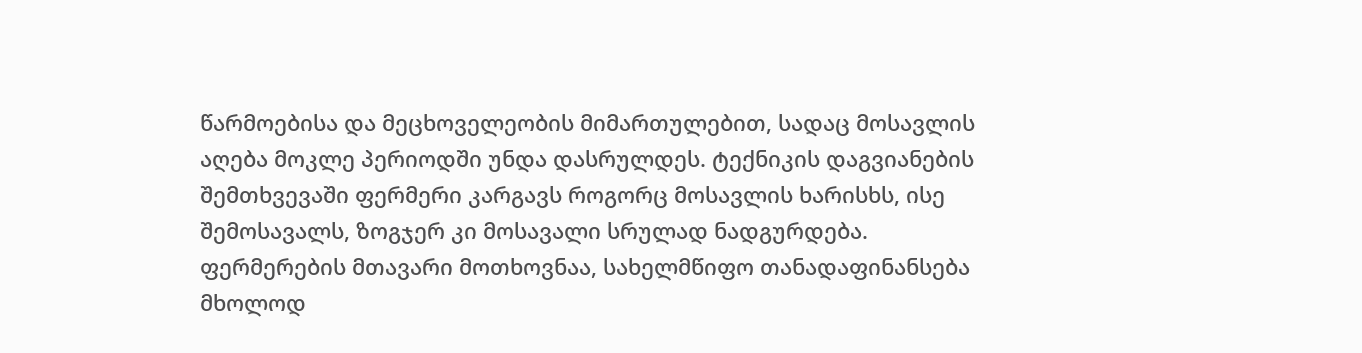წარმოებისა და მეცხოველეობის მიმართულებით, სადაც მოსავლის აღება მოკლე პერიოდში უნდა დასრულდეს. ტექნიკის დაგვიანების შემთხვევაში ფერმერი კარგავს როგორც მოსავლის ხარისხს, ისე შემოსავალს, ზოგჯერ კი მოსავალი სრულად ნადგურდება.
ფერმერების მთავარი მოთხოვნაა, სახელმწიფო თანადაფინანსება მხოლოდ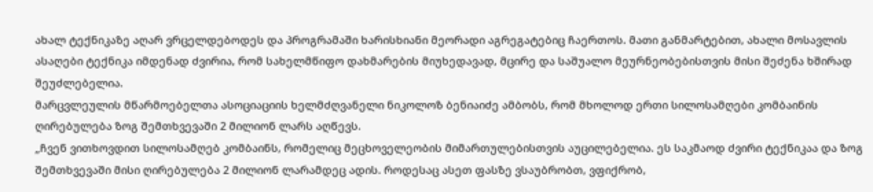ახალ ტექნიკაზე აღარ ვრცელდებოდეს და პროგრამაში ხარისხიანი მეორადი აგრეგატებიც ჩაერთოს. მათი განმარტებით, ახალი მოსავლის ასაღები ტექნიკა იმდენად ძვირია, რომ სახელმწიფო დახმარების მიუხედავად, მცირე და საშუალო მეურნეობებისთვის მისი შეძენა ხშირად შეუძლებელია.
მარცვლეულის მწარმოებელთა ასოციაციის ხელმძღვანელი ნიკოლოზ ბენიაიძე ამბობს, რომ მხოლოდ ერთი სილოსამღები კომბაინის ღირებულება ზოგ შემთხვევაში 2 მილიონ ლარს აღწევს.
„ჩვენ ვითხოვდით სილოსამღებ კომბაინს, რომელიც მეცხოველეობის მიმართულებისთვის აუცილებელია. ეს საკმაოდ ძვირი ტექნიკაა და ზოგ შემთხვევაში მისი ღირებულება 2 მილიონ ლარამდეც ადის. როდესაც ასეთ ფასზე ვსაუბრობთ, ვფიქრობ,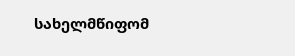სახელმწიფომ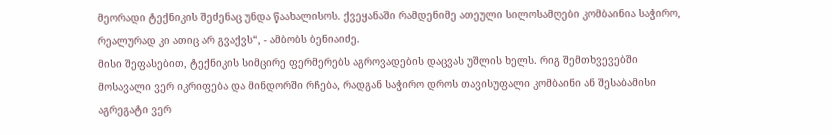მეორადი ტექნიკის შეძენაც უნდა წაახალისოს. ქვეყანაში რამდენიმე ათეული სილოსამღები კომბაინია საჭირო, რეალურად კი ათიც არ გვაქვს“, - ამბობს ბენიაიძე.
მისი შეფასებით, ტექნიკის სიმცირე ფერმერებს აგროვადების დაცვას უშლის ხელს. რიგ შემთხვევებში მოსავალი ვერ იკრიფება და მინდორში რჩება, რადგან საჭირო დროს თავისუფალი კომბაინი ან შესაბამისი აგრეგატი ვერ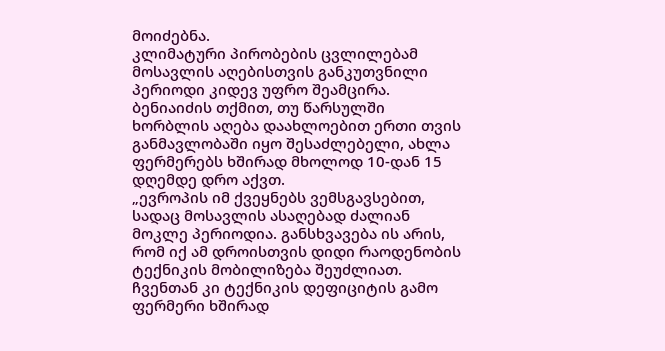მოიძებნა.
კლიმატური პირობების ცვლილებამ მოსავლის აღებისთვის განკუთვნილი პერიოდი კიდევ უფრო შეამცირა. ბენიაიძის თქმით, თუ წარსულში ხორბლის აღება დაახლოებით ერთი თვის განმავლობაში იყო შესაძლებელი, ახლა ფერმერებს ხშირად მხოლოდ 10-დან 15 დღემდე დრო აქვთ.
„ევროპის იმ ქვეყნებს ვემსგავსებით, სადაც მოსავლის ასაღებად ძალიან მოკლე პერიოდია. განსხვავება ის არის, რომ იქ ამ დროისთვის დიდი რაოდენობის ტექნიკის მობილიზება შეუძლიათ. ჩვენთან კი ტექნიკის დეფიციტის გამო ფერმერი ხშირად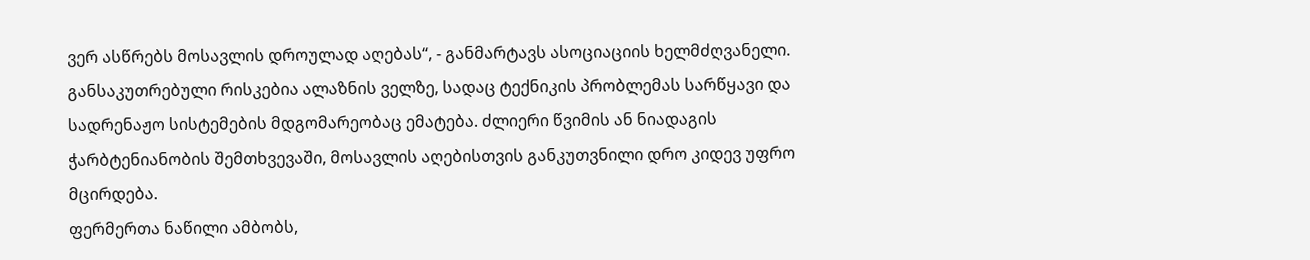ვერ ასწრებს მოსავლის დროულად აღებას“, - განმარტავს ასოციაციის ხელმძღვანელი.
განსაკუთრებული რისკებია ალაზნის ველზე, სადაც ტექნიკის პრობლემას სარწყავი და სადრენაჟო სისტემების მდგომარეობაც ემატება. ძლიერი წვიმის ან ნიადაგის ჭარბტენიანობის შემთხვევაში, მოსავლის აღებისთვის განკუთვნილი დრო კიდევ უფრო მცირდება.
ფერმერთა ნაწილი ამბობს,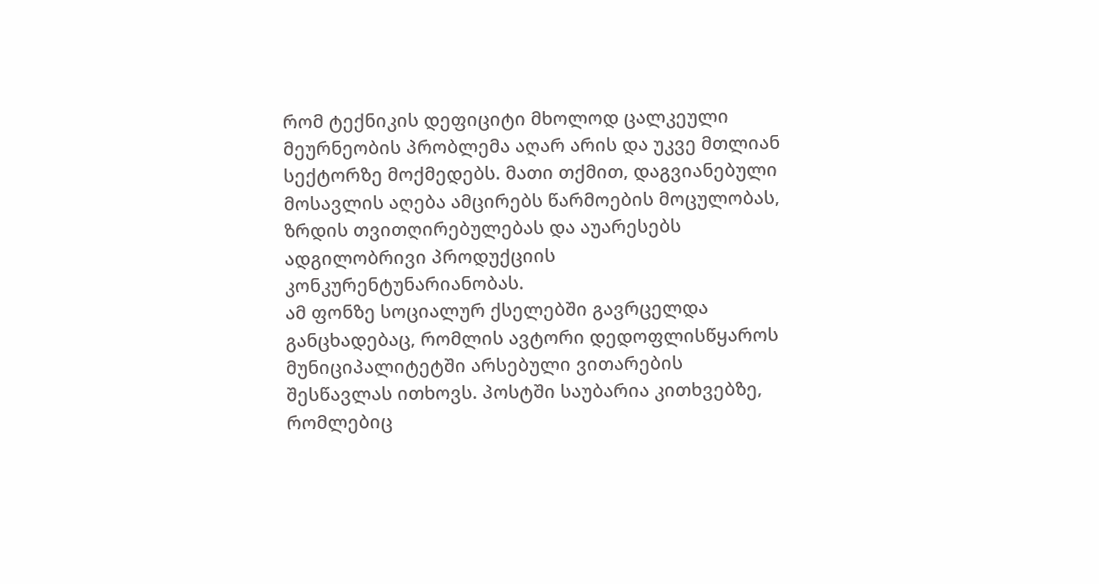რომ ტექნიკის დეფიციტი მხოლოდ ცალკეული მეურნეობის პრობლემა აღარ არის და უკვე მთლიან სექტორზე მოქმედებს. მათი თქმით, დაგვიანებული მოსავლის აღება ამცირებს წარმოების მოცულობას, ზრდის თვითღირებულებას და აუარესებს ადგილობრივი პროდუქციის კონკურენტუნარიანობას.
ამ ფონზე სოციალურ ქსელებში გავრცელდა განცხადებაც, რომლის ავტორი დედოფლისწყაროს მუნიციპალიტეტში არსებული ვითარების შესწავლას ითხოვს. პოსტში საუბარია კითხვებზე, რომლებიც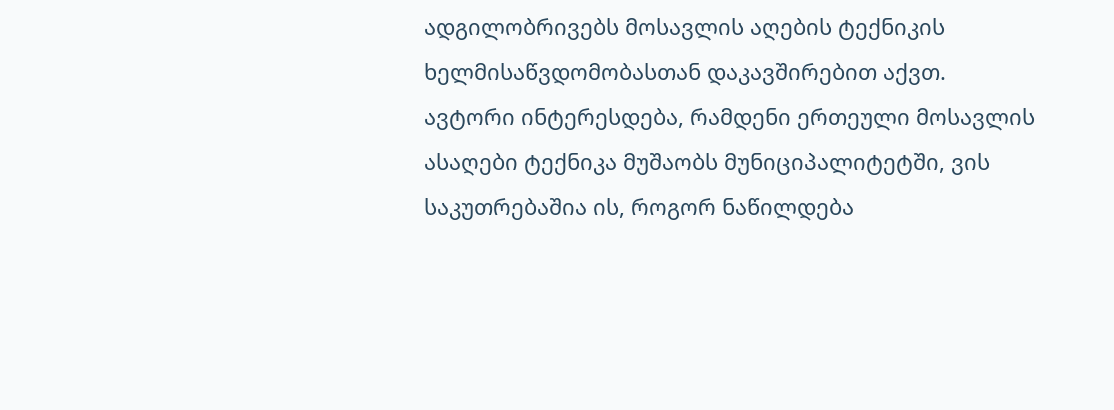ადგილობრივებს მოსავლის აღების ტექნიკის ხელმისაწვდომობასთან დაკავშირებით აქვთ.
ავტორი ინტერესდება, რამდენი ერთეული მოსავლის ასაღები ტექნიკა მუშაობს მუნიციპალიტეტში, ვის საკუთრებაშია ის, როგორ ნაწილდება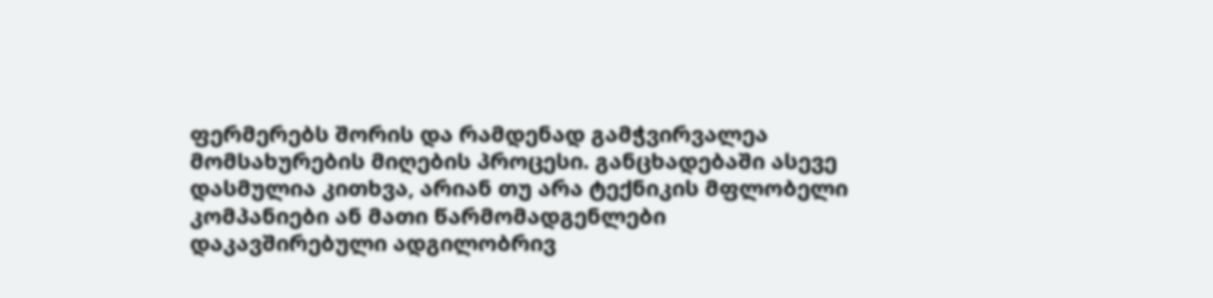ფერმერებს შორის და რამდენად გამჭვირვალეა მომსახურების მიღების პროცესი. განცხადებაში ასევე დასმულია კითხვა, არიან თუ არა ტექნიკის მფლობელი კომპანიები ან მათი წარმომადგენლები დაკავშირებული ადგილობრივ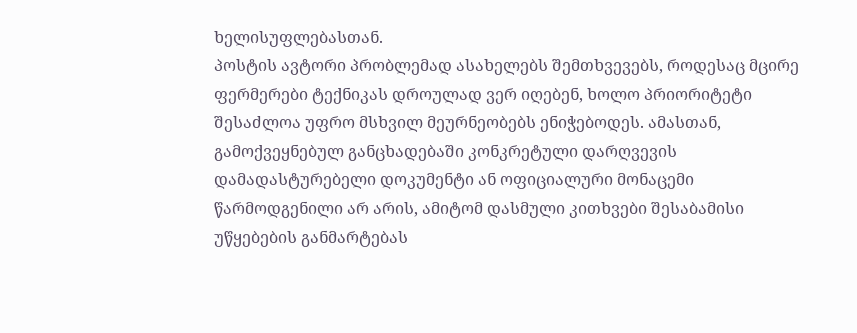ხელისუფლებასთან.
პოსტის ავტორი პრობლემად ასახელებს შემთხვევებს, როდესაც მცირე ფერმერები ტექნიკას დროულად ვერ იღებენ, ხოლო პრიორიტეტი შესაძლოა უფრო მსხვილ მეურნეობებს ენიჭებოდეს. ამასთან, გამოქვეყნებულ განცხადებაში კონკრეტული დარღვევის დამადასტურებელი დოკუმენტი ან ოფიციალური მონაცემი წარმოდგენილი არ არის, ამიტომ დასმული კითხვები შესაბამისი უწყებების განმარტებას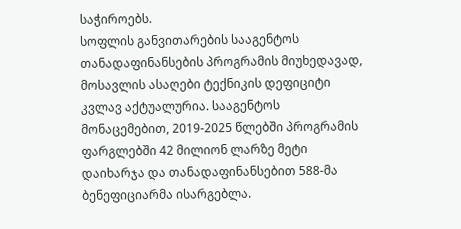საჭიროებს.
სოფლის განვითარების სააგენტოს თანადაფინანსების პროგრამის მიუხედავად, მოსავლის ასაღები ტექნიკის დეფიციტი კვლავ აქტუალურია. სააგენტოს მონაცემებით, 2019-2025 წლებში პროგრამის ფარგლებში 42 მილიონ ლარზე მეტი დაიხარჯა და თანადაფინანსებით 588-მა ბენეფიციარმა ისარგებლა.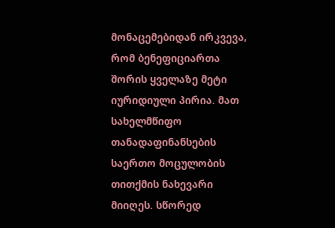მონაცემებიდან ირკვევა, რომ ბენეფიციართა შორის ყველაზე მეტი იურიდიული პირია. მათ სახელმწიფო თანადაფინანსების საერთო მოცულობის თითქმის ნახევარი მიიღეს. სწორედ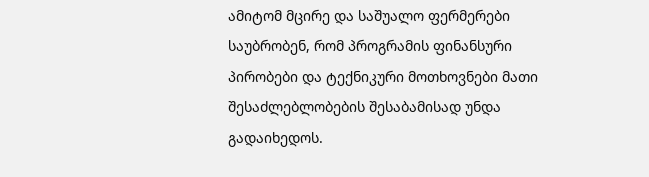ამიტომ მცირე და საშუალო ფერმერები საუბრობენ, რომ პროგრამის ფინანსური პირობები და ტექნიკური მოთხოვნები მათი შესაძლებლობების შესაბამისად უნდა გადაიხედოს.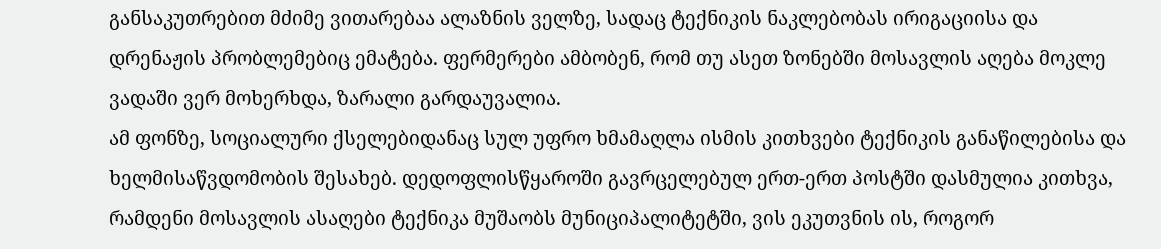განსაკუთრებით მძიმე ვითარებაა ალაზნის ველზე, სადაც ტექნიკის ნაკლებობას ირიგაციისა და დრენაჟის პრობლემებიც ემატება. ფერმერები ამბობენ, რომ თუ ასეთ ზონებში მოსავლის აღება მოკლე ვადაში ვერ მოხერხდა, ზარალი გარდაუვალია.
ამ ფონზე, სოციალური ქსელებიდანაც სულ უფრო ხმამაღლა ისმის კითხვები ტექნიკის განაწილებისა და ხელმისაწვდომობის შესახებ. დედოფლისწყაროში გავრცელებულ ერთ-ერთ პოსტში დასმულია კითხვა, რამდენი მოსავლის ასაღები ტექნიკა მუშაობს მუნიციპალიტეტში, ვის ეკუთვნის ის, როგორ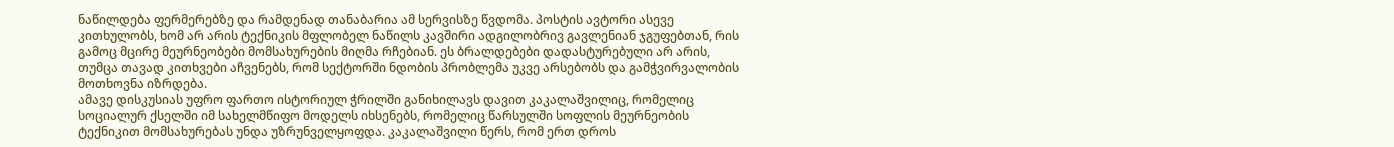ნაწილდება ფერმერებზე და რამდენად თანაბარია ამ სერვისზე წვდომა. პოსტის ავტორი ასევე კითხულობს, ხომ არ არის ტექნიკის მფლობელ ნაწილს კავშირი ადგილობრივ გავლენიან ჯგუფებთან, რის გამოც მცირე მეურნეობები მომსახურების მიღმა რჩებიან. ეს ბრალდებები დადასტურებული არ არის, თუმცა თავად კითხვები აჩვენებს, რომ სექტორში ნდობის პრობლემა უკვე არსებობს და გამჭვირვალობის მოთხოვნა იზრდება.
ამავე დისკუსიას უფრო ფართო ისტორიულ ჭრილში განიხილავს დავით კაკალაშვილიც, რომელიც სოციალურ ქსელში იმ სახელმწიფო მოდელს იხსენებს, რომელიც წარსულში სოფლის მეურნეობის ტექნიკით მომსახურებას უნდა უზრუნველყოფდა. კაკალაშვილი წერს, რომ ერთ დროს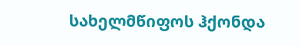სახელმწიფოს ჰქონდა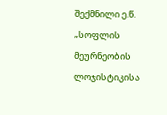შექმნილი ე.წ. „სოფლის მეურნეობის ლოჯისტიკისა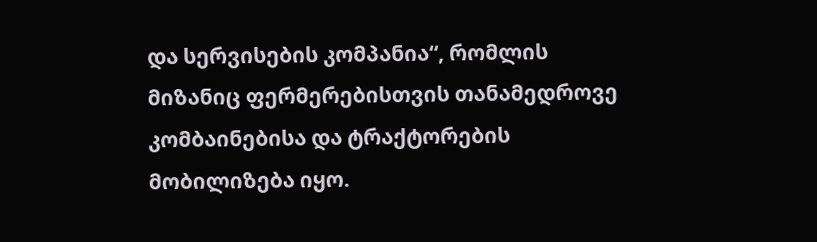და სერვისების კომპანია“, რომლის მიზანიც ფერმერებისთვის თანამედროვე კომბაინებისა და ტრაქტორების მობილიზება იყო.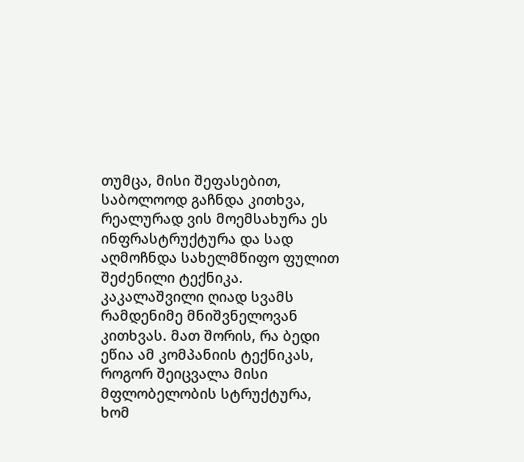თუმცა, მისი შეფასებით, საბოლოოდ გაჩნდა კითხვა, რეალურად ვის მოემსახურა ეს ინფრასტრუქტურა და სად აღმოჩნდა სახელმწიფო ფულით შეძენილი ტექნიკა.
კაკალაშვილი ღიად სვამს რამდენიმე მნიშვნელოვან კითხვას. მათ შორის, რა ბედი ეწია ამ კომპანიის ტექნიკას, როგორ შეიცვალა მისი მფლობელობის სტრუქტურა, ხომ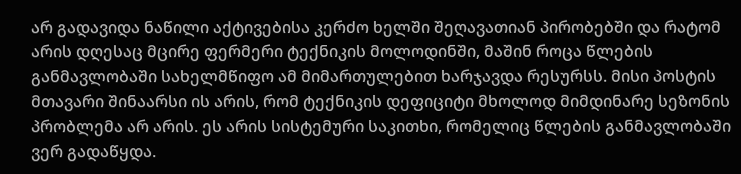არ გადავიდა ნაწილი აქტივებისა კერძო ხელში შეღავათიან პირობებში და რატომ არის დღესაც მცირე ფერმერი ტექნიკის მოლოდინში, მაშინ როცა წლების განმავლობაში სახელმწიფო ამ მიმართულებით ხარჯავდა რესურსს. მისი პოსტის მთავარი შინაარსი ის არის, რომ ტექნიკის დეფიციტი მხოლოდ მიმდინარე სეზონის პრობლემა არ არის. ეს არის სისტემური საკითხი, რომელიც წლების განმავლობაში ვერ გადაწყდა.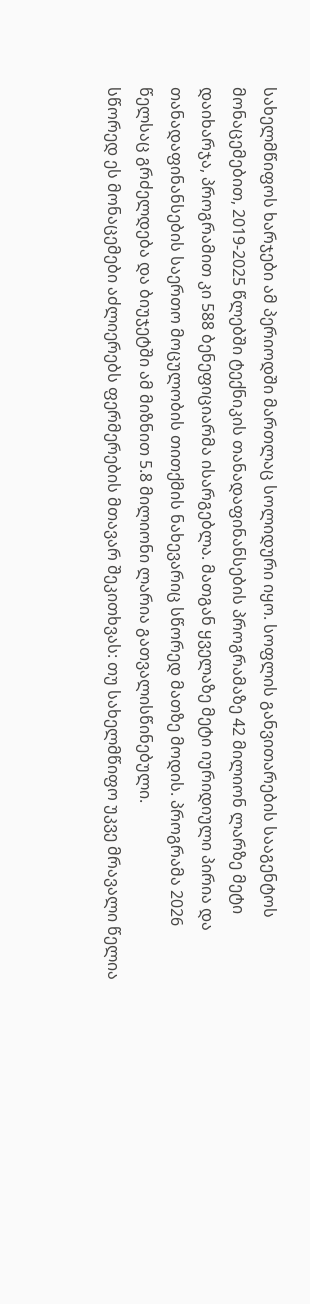სახელმწიფოს ხარჯები ამ პერიოდში მართლაც სოლიდური იყო. სოფლის განვითარების სააგენტოს მონაცემებით, 2019-2025 წლებში ტექნიკის თანადაფინანსების პროგრამაზე 42 მილიონ ლარზე მეტი დაიხარჯა, პროგრამით კი 588 ბენეფიციარმა ისარგებლა. მათგან ყველაზე მეტი იურიდიული პირია და თანადაფინანსების საერთო მოცულობის თითქმის ნახევარიც სწორედ მათზე მოდის. პროგრამა 2026 წელსაც გრძელდება და ბიუჯეტში ამ მიზნით 5.8 მილიონი ლარია გათვალისწინებული.
სწორედ ეს მონაცემები აძლიერებს ფერმერების მთავარ შეკითხვას: თუ სახელმწიფო უკვე მრავალი წელია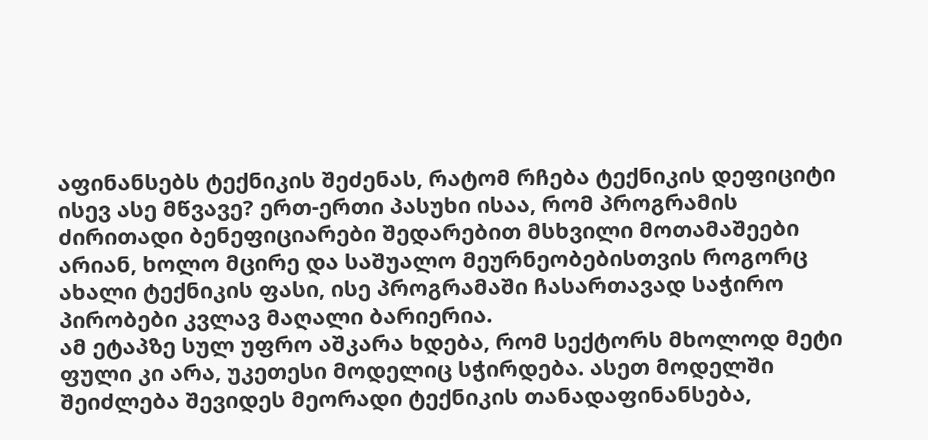აფინანსებს ტექნიკის შეძენას, რატომ რჩება ტექნიკის დეფიციტი ისევ ასე მწვავე? ერთ-ერთი პასუხი ისაა, რომ პროგრამის ძირითადი ბენეფიციარები შედარებით მსხვილი მოთამაშეები არიან, ხოლო მცირე და საშუალო მეურნეობებისთვის როგორც ახალი ტექნიკის ფასი, ისე პროგრამაში ჩასართავად საჭირო პირობები კვლავ მაღალი ბარიერია.
ამ ეტაპზე სულ უფრო აშკარა ხდება, რომ სექტორს მხოლოდ მეტი ფული კი არა, უკეთესი მოდელიც სჭირდება. ასეთ მოდელში შეიძლება შევიდეს მეორადი ტექნიკის თანადაფინანსება,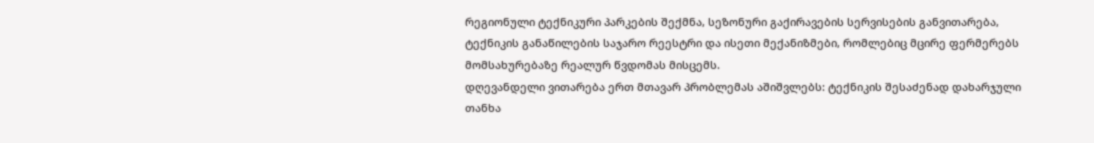რეგიონული ტექნიკური პარკების შექმნა, სეზონური გაქირავების სერვისების განვითარება, ტექნიკის განაწილების საჯარო რეესტრი და ისეთი მექანიზმები, რომლებიც მცირე ფერმერებს მომსახურებაზე რეალურ წვდომას მისცემს.
დღევანდელი ვითარება ერთ მთავარ პრობლემას აშიშვლებს: ტექნიკის შესაძენად დახარჯული თანხა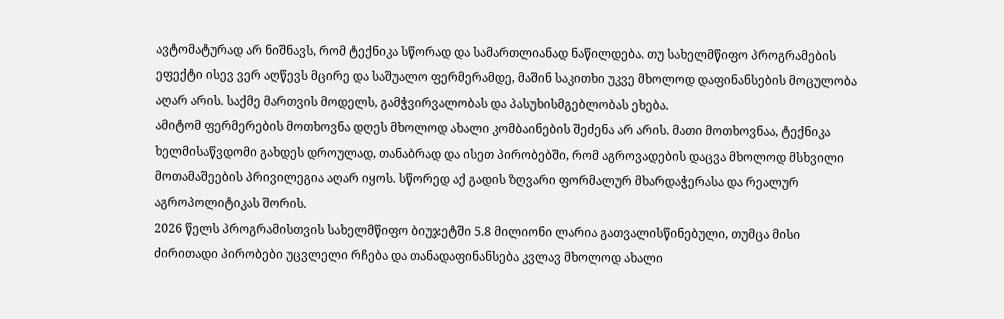ავტომატურად არ ნიშნავს, რომ ტექნიკა სწორად და სამართლიანად ნაწილდება. თუ სახელმწიფო პროგრამების ეფექტი ისევ ვერ აღწევს მცირე და საშუალო ფერმერამდე, მაშინ საკითხი უკვე მხოლოდ დაფინანსების მოცულობა აღარ არის. საქმე მართვის მოდელს, გამჭვირვალობას და პასუხისმგებლობას ეხება.
ამიტომ ფერმერების მოთხოვნა დღეს მხოლოდ ახალი კომბაინების შეძენა არ არის. მათი მოთხოვნაა, ტექნიკა ხელმისაწვდომი გახდეს დროულად, თანაბრად და ისეთ პირობებში, რომ აგროვადების დაცვა მხოლოდ მსხვილი მოთამაშეების პრივილეგია აღარ იყოს. სწორედ აქ გადის ზღვარი ფორმალურ მხარდაჭერასა და რეალურ აგროპოლიტიკას შორის.
2026 წელს პროგრამისთვის სახელმწიფო ბიუჯეტში 5.8 მილიონი ლარია გათვალისწინებული, თუმცა მისი ძირითადი პირობები უცვლელი რჩება და თანადაფინანსება კვლავ მხოლოდ ახალი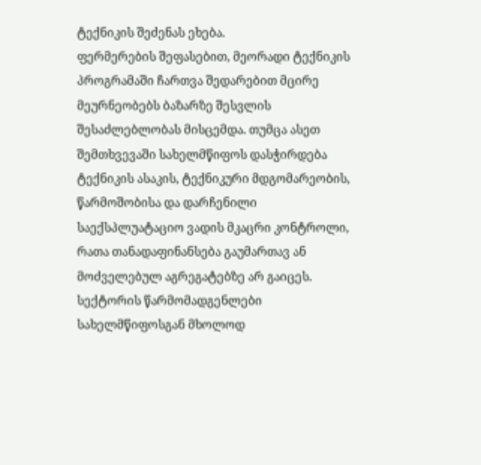ტექნიკის შეძენას ეხება.
ფერმერების შეფასებით, მეორადი ტექნიკის პროგრამაში ჩართვა შედარებით მცირე მეურნეობებს ბაზარზე შესვლის შესაძლებლობას მისცემდა. თუმცა ასეთ შემთხვევაში სახელმწიფოს დასჭირდება ტექნიკის ასაკის, ტექნიკური მდგომარეობის, წარმოშობისა და დარჩენილი საექსპლუატაციო ვადის მკაცრი კონტროლი, რათა თანადაფინანსება გაუმართავ ან მოძველებულ აგრეგატებზე არ გაიცეს.
სექტორის წარმომადგენლები სახელმწიფოსგან მხოლოდ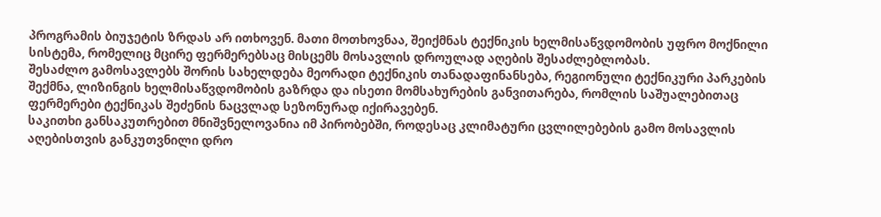პროგრამის ბიუჯეტის ზრდას არ ითხოვენ. მათი მოთხოვნაა, შეიქმნას ტექნიკის ხელმისაწვდომობის უფრო მოქნილი სისტემა, რომელიც მცირე ფერმერებსაც მისცემს მოსავლის დროულად აღების შესაძლებლობას.
შესაძლო გამოსავლებს შორის სახელდება მეორადი ტექნიკის თანადაფინანსება, რეგიონული ტექნიკური პარკების შექმნა, ლიზინგის ხელმისაწვდომობის გაზრდა და ისეთი მომსახურების განვითარება, რომლის საშუალებითაც ფერმერები ტექნიკას შეძენის ნაცვლად სეზონურად იქირავებენ.
საკითხი განსაკუთრებით მნიშვნელოვანია იმ პირობებში, როდესაც კლიმატური ცვლილებების გამო მოსავლის აღებისთვის განკუთვნილი დრო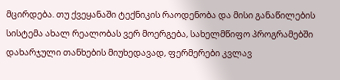მცირდება. თუ ქვეყანაში ტექნიკის რაოდენობა და მისი განაწილების სისტემა ახალ რეალობას ვერ მოერგება, სახელმწიფო პროგრამებში დახარჯული თანხების მიუხედავად, ფერმერები კვლავ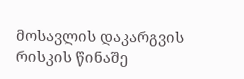მოსავლის დაკარგვის რისკის წინაშე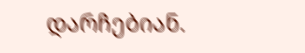დარჩებიან.